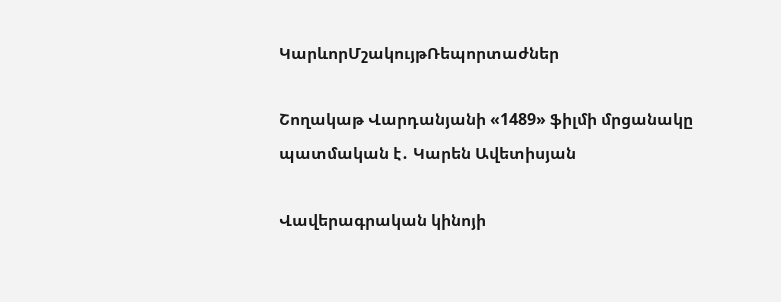ԿարևորՄշակույթՌեպորտաժներ

Շողակաթ Վարդանյանի «1489» ֆիլմի մրցանակը պատմական է․ Կարեն Ավետիսյան

Վավերագրական կինոյի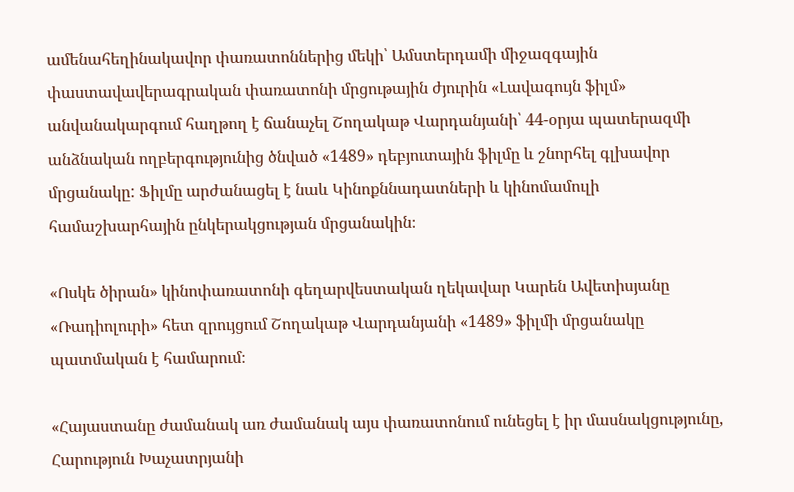ամենահեղինակավոր փառատոններից մեկի՝ Ամստերդամի միջազգային փաստավավերագրական փառատոնի մրցութային ժյուրին «Լավագույն ֆիլմ» անվանակարգում հաղթող է ճանաչել Շողակաթ Վարդանյանի՝ 44-օրյա պատերազմի անձնական ողբերգությունից ծնված «1489» դեբյուտային ֆիլմը և շնորհել գլխավոր մրցանակը: Ֆիլմը արժանացել է նաև Կինոքննադատների և կինոմամուլի համաշխարհային ընկերակցության մրցանակին։

«Ոսկե ծիրան» կինոփառատոնի գեղարվեստական ղեկավար Կարեն Ավետիսյանը «Ռադիոլուրի» հետ զրույցում Շողակաթ Վարդանյանի «1489» ֆիլմի մրցանակը պատմական է համարում։

«Հայաստանը ժամանակ առ ժամանակ այս փառատոնում ունեցել է իր մասնակցությունը, Հարություն Խաչատրյանի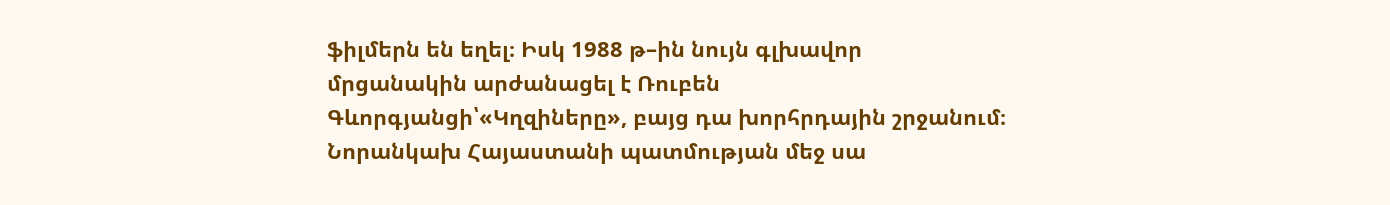ֆիլմերն են եղել։ Իսկ 1988 թ–ին նույն գլխավոր մրցանակին արժանացել է Ռուբեն Գևորգյանցի՝«Կղզիները», բայց դա խորհրդային շրջանում։ Նորանկախ Հայաստանի պատմության մեջ սա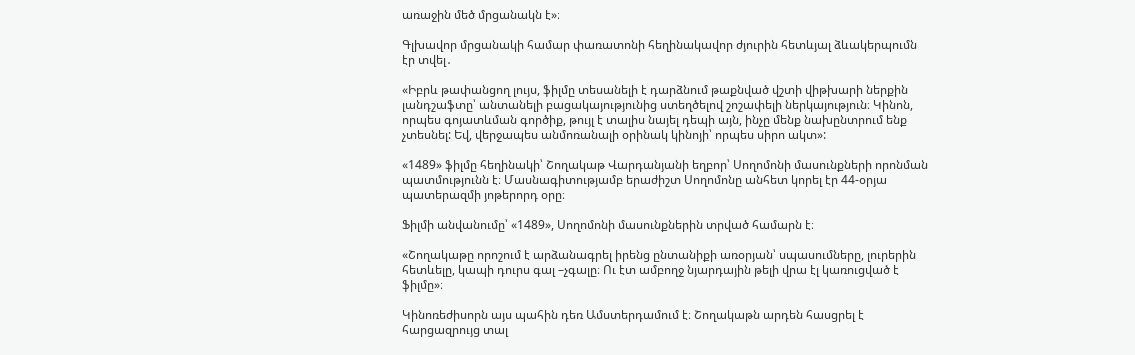առաջին մեծ մրցանակն է»։

Գլխավոր մրցանակի համար փառատոնի հեղինակավոր ժյուրին հետևյալ ձևակերպումն էր տվել․

«Իբրև թափանցող լույս, ֆիլմը տեսանելի է դարձնում թաքնված վշտի վիթխարի ներքին լանդշաֆտը՝ անտանելի բացակայությունից ստեղծելով շոշափելի ներկայություն։ Կինոն, որպես գոյատևման գործիք, թույլ է տալիս նայել դեպի այն, ինչը մենք նախընտրում ենք չտեսնել: Եվ, վերջապես անմոռանալի օրինակ կինոյի՝ որպես սիրո ակտ»:

«1489» ֆիլմը հեղինակի՝ Շողակաթ Վարդանյանի եղբոր՝ Սողոմոնի մասունքների որոնման պատմությունն է։ Մասնագիտությամբ երաժիշտ Սողոմոնը անհետ կորել էր 44-օրյա պատերազմի յոթերորդ օրը։

Ֆիլմի անվանումը՝ «1489», Սողոմոնի մասունքներին տրված համարն է։

«Շողակաթը որոշում է արձանագրել իրենց ընտանիքի առօրյան՝ սպասումները, լուրերին հետևելը, կապի դուրս գալ –չգալը։ Ու էտ ամբողջ նյարդային թելի վրա էլ կառուցված է ֆիլմը»։

Կինոռեժիսորն այս պահին դեռ Ամստերդամում է։ Շողակաթն արդեն հասցրել է հարցազրույց տալ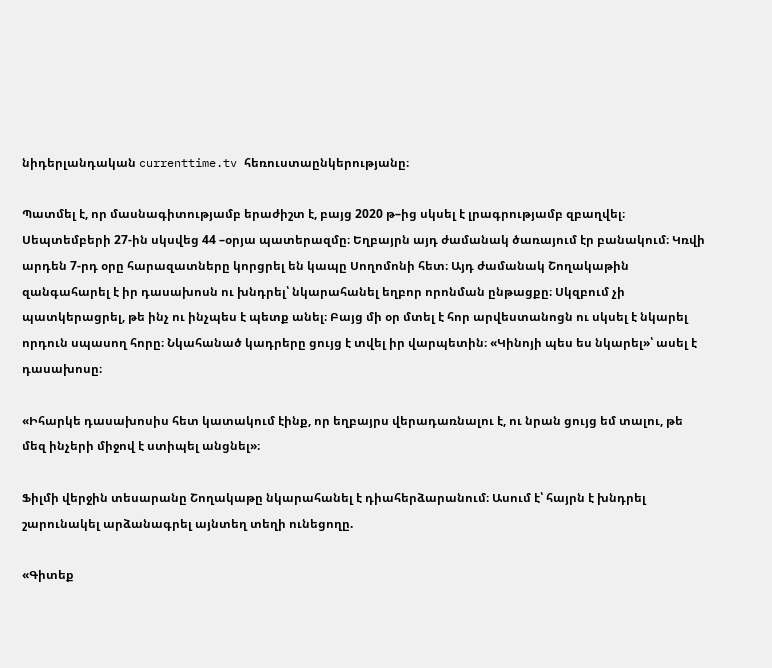նիդերլանդական currenttime.tv հեռուստաընկերությանը։

Պատմել է, որ մասնագիտությամբ երաժիշտ է, բայց 2020 թ–ից սկսել է լրագրությամբ զբաղվել։ Սեպտեմբերի 27-ին սկսվեց 44 –օրյա պատերազմը։ Եղբայրն այդ ժամանակ ծառայում էր բանակում։ Կռվի արդեն 7-րդ օրը հարազատները կորցրել են կապը Սողոմոնի հետ։ Այդ ժամանակ Շողակաթին զանգահարել է իր դասախոսն ու խնդրել՝ նկարահանել եղբոր որոնման ընթացքը։ Սկզբում չի պատկերացրել, թե ինչ ու ինչպես է պետք անել։ Բայց մի օր մտել է հոր արվեստանոցն ու սկսել է նկարել որդուն սպասող հորը։ Նկահանած կադրերը ցույց է տվել իր վարպետին։ «Կինոյի պես ես նկարել»՝ ասել է դասախոսը։

«Իհարկե դասախոսիս հետ կատակում էինք, որ եղբայրս վերադառնալու է, ու նրան ցույց եմ տալու, թե մեզ ինչերի միջով է ստիպել անցնել»։

Ֆիլմի վերջին տեսարանը Շողակաթը նկարահանել է դիահերձարանում։ Ասում է՝ հայրն է խնդրել շարունակել արձանագրել այնտեղ տեղի ունեցողը.

«Գիտեք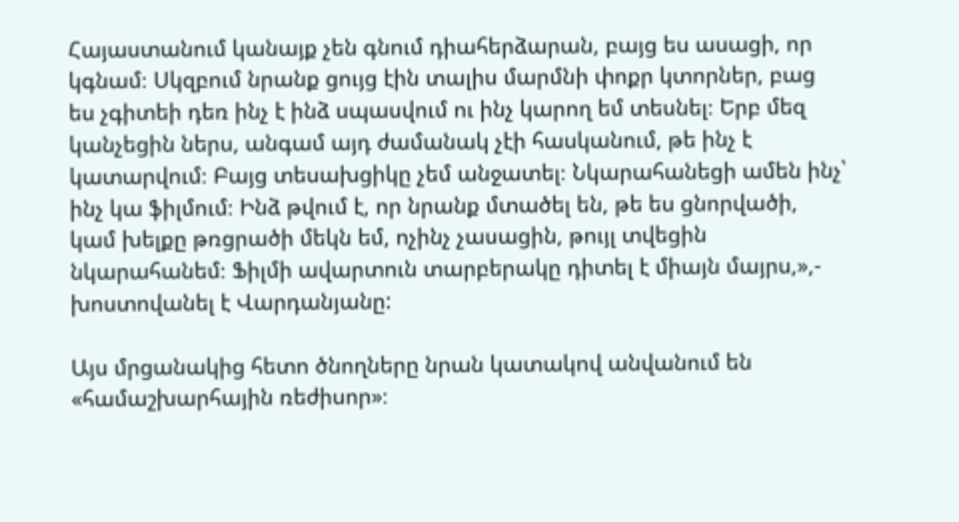Հայաստանում կանայք չեն գնում դիահերձարան, բայց ես ասացի, որ կգնամ։ Սկզբում նրանք ցույց էին տալիս մարմնի փոքր կտորներ, բաց ես չգիտեի դեռ ինչ է ինձ սպասվում ու ինչ կարող եմ տեսնել։ Երբ մեզ կանչեցին ներս, անգամ այդ ժամանակ չէի հասկանում, թե ինչ է կատարվում։ Բայց տեսախցիկը չեմ անջատել։ Նկարահանեցի ամեն ինչ՝ ինչ կա ֆիլմում։ Ինձ թվում է, որ նրանք մտածել են, թե ես ցնորվածի, կամ խելքը թռցրածի մեկն եմ, ոչինչ չասացին, թույլ տվեցին նկարահանեմ։ Ֆիլմի ավարտուն տարբերակը դիտել է միայն մայրս,»,- խոստովանել է Վարդանյանը:

Այս մրցանակից հետո ծնողները նրան կատակով անվանում են «համաշխարհային ռեժիսոր»։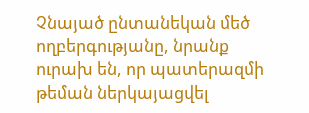Չնայած ընտանեկան մեծ ողբերգությանը, նրանք ուրախ են, որ պատերազմի թեման ներկայացվել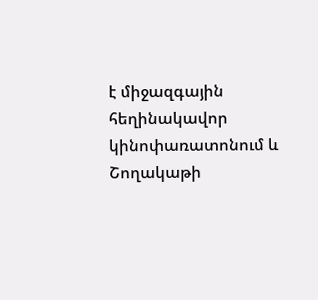է միջազգային հեղինակավոր կինոփառատոնում և Շողակաթի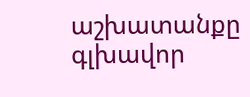աշխատանքը գլխավոր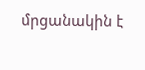մրցանակին է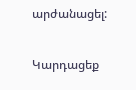արժանացել:

Կարդացեք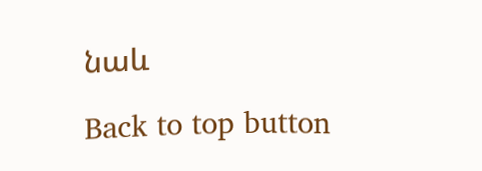նաև

Back to top button